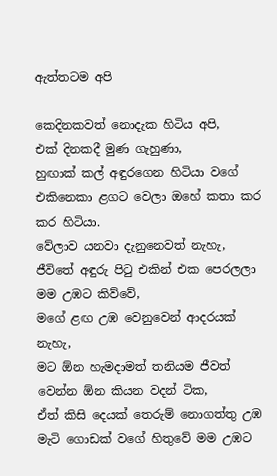ඇත්තටම අපි

කෙදිනකවත් නොදැක හිටිය අපි,
එක් දිනකදී මුණ ගැහුණා,
හුඟාක් කල් අඳුරගෙන හිටියා වගේ
එකිනෙකා ළගට ‍වෙලා ඔහේ කතා කර කර හිටියා.
වේලාව යනවා දැනුනෙවත් නැහැ,
ජීවිතේ අඳුරු පිටු එකින් එක පෙරලලා මම උඹට කිව්වේ,
මගේ ළඟ උඹ වෙනුවෙන් ආදරයක් නැහැ,
මට ඕන හැමදාමත් තනියම ජීවත් වෙන්න ඕන කියන වදන් ටික,
ඒත් කිසි දෙයක් තෙරුම් නොගත්තු උඹ
මැටි ගොඩක් වගේ හිතුවේ මම උඹට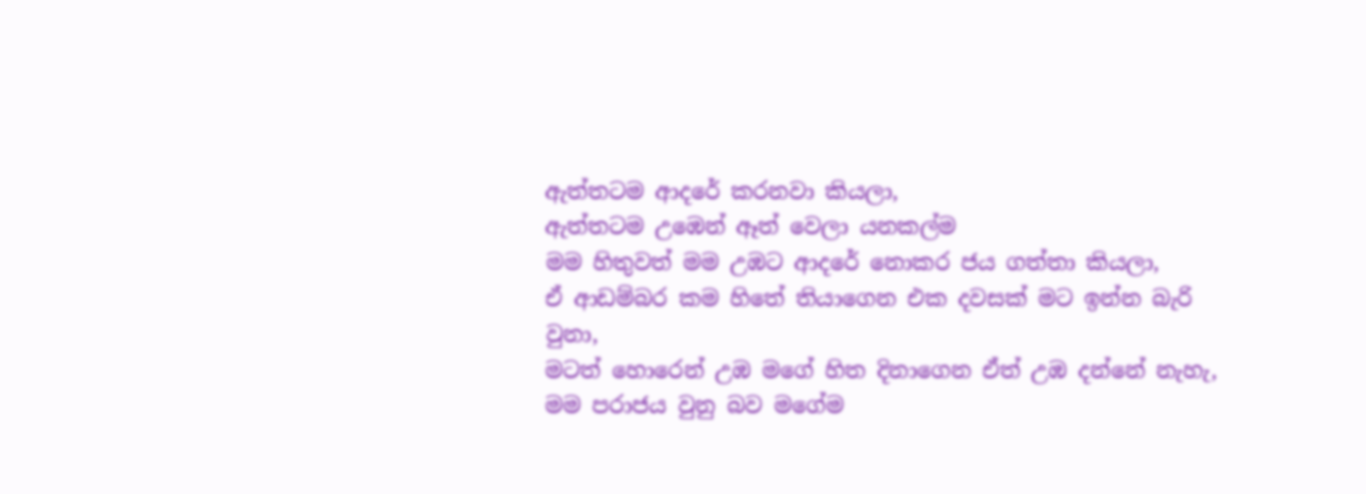ඇත්තටම ආදරේ කරනවා කියලා,
ඇත්තටම උඹෙන් ඈත් වෙලා යනකල්ම
මම හිතුවත් මම උඹට ආදරේ නොකර ජය ගත්තා කියලා,
ඒ ආඩම්බර කම හිතේ තියාගෙන එක දවසක් මට ඉන්න බැරි වුනා,
මටත් හොරෙන් උඹ මගේ හිත දිනාගෙන ඒත් උඹ දන්නේ නැහැ,
මම පරාජය වුනු බව මගේම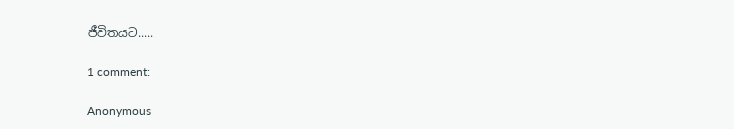ජීවිතයට.....

1 comment:

Anonymous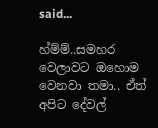said...

හ්ම්ම්..සමහර වෙලාවට ඔහොම වෙනවා තමා.. ඒත් අපිට දේවල්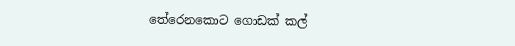තේරෙනකොට ගොඩක් කල්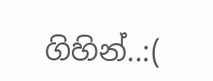ගිහින්..:(